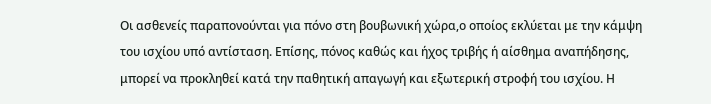Οι ασθενείς παραπονούνται για πόνο στη βουβωνική χώρα,ο οποίος εκλύεται με την κάμψη του ισχίου υπό αντίσταση. Επίσης, πόνος καθώς και ήχος τριβής ή αίσθημα αναπήδησης, μπορεί να προκληθεί κατά την παθητική απαγωγή και εξωτερική στροφή του ισχίου. Η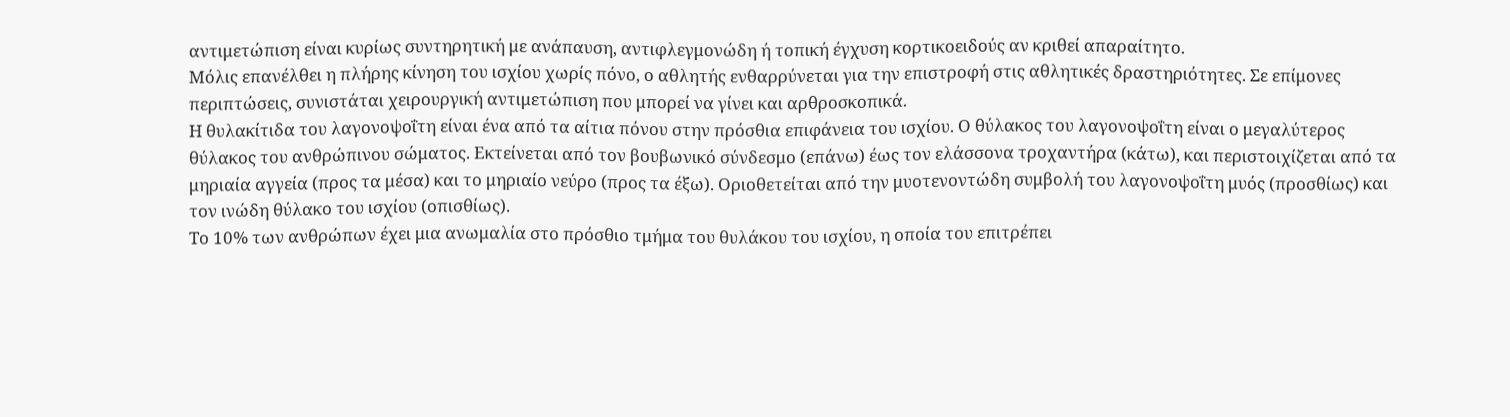αντιμετώπιση είναι κυρίως συντηρητική με ανάπαυση, αντιφλεγμονώδη ή τοπική έγχυση κορτικοειδούς αν κριθεί απαραίτητο.
Μόλις επανέλθει η πλήρης κίνηση του ισχίου χωρίς πόνο, ο αθλητής ενθαρρύνεται για την επιστροφή στις αθλητικές δραστηριότητες. Σε επίμονες περιπτώσεις, συνιστάται χειρουργική αντιμετώπιση που μπορεί να γίνει και αρθροσκοπικά.
Η θυλακίτιδα του λαγονοψοΐτη είναι ένα από τα αίτια πόνου στην πρόσθια επιφάνεια του ισχίου. Ο θύλακος του λαγονοψοΐτη είναι ο μεγαλύτερος θύλακος του ανθρώπινου σώματος. Εκτείνεται από τον βουβωνικό σύνδεσμο (επάνω) έως τον ελάσσονα τροχαντήρα (κάτω), και περιστοιχίζεται από τα μηριαία αγγεία (προς τα μέσα) και το μηριαίο νεύρο (προς τα έξω). Οριοθετείται από την μυοτενοντώδη συμβολή του λαγονοψοΐτη μυός (προσθίως) και τον ινώδη θύλακο του ισχίου (οπισθίως).
Το 10% των ανθρώπων έχει μια ανωμαλία στο πρόσθιο τμήμα του θυλάκου του ισχίου, η οποία του επιτρέπει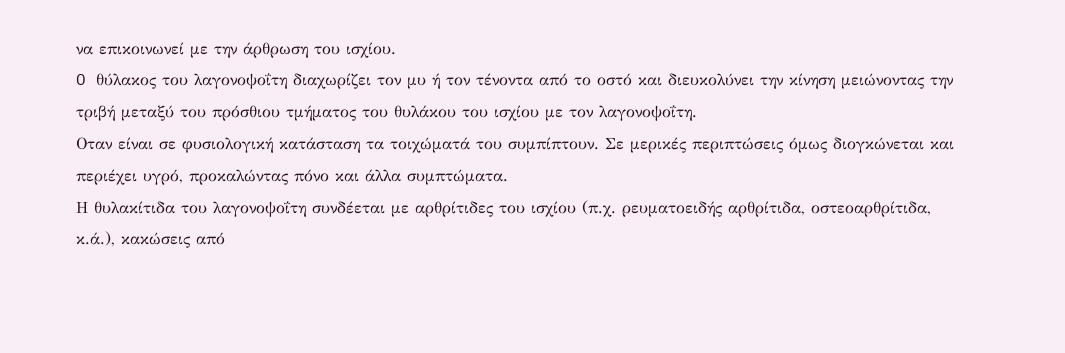να επικοινωνεί με την άρθρωση του ισχίου.
O θύλακος του λαγονοψοΐτη διαχωρίζει τον μυ ή τον τένοντα από το οστό και διευκολύνει την κίνηση μειώνοντας την τριβή μεταξύ του πρόσθιου τμήματος του θυλάκου του ισχίου με τον λαγονοψοΐτη.
Οταν είναι σε φυσιολογική κατάσταση τα τοιχώματά του συμπίπτουν. Σε μερικές περιπτώσεις όμως διογκώνεται και περιέχει υγρό, προκαλώντας πόνο και άλλα συμπτώματα.
Η θυλακίτιδα του λαγονοψοΐτη συνδέεται με αρθρίτιδες του ισχίου (π.χ. ρευματοειδής αρθρίτιδα, οστεοαρθρίτιδα, κ.ά.), κακώσεις από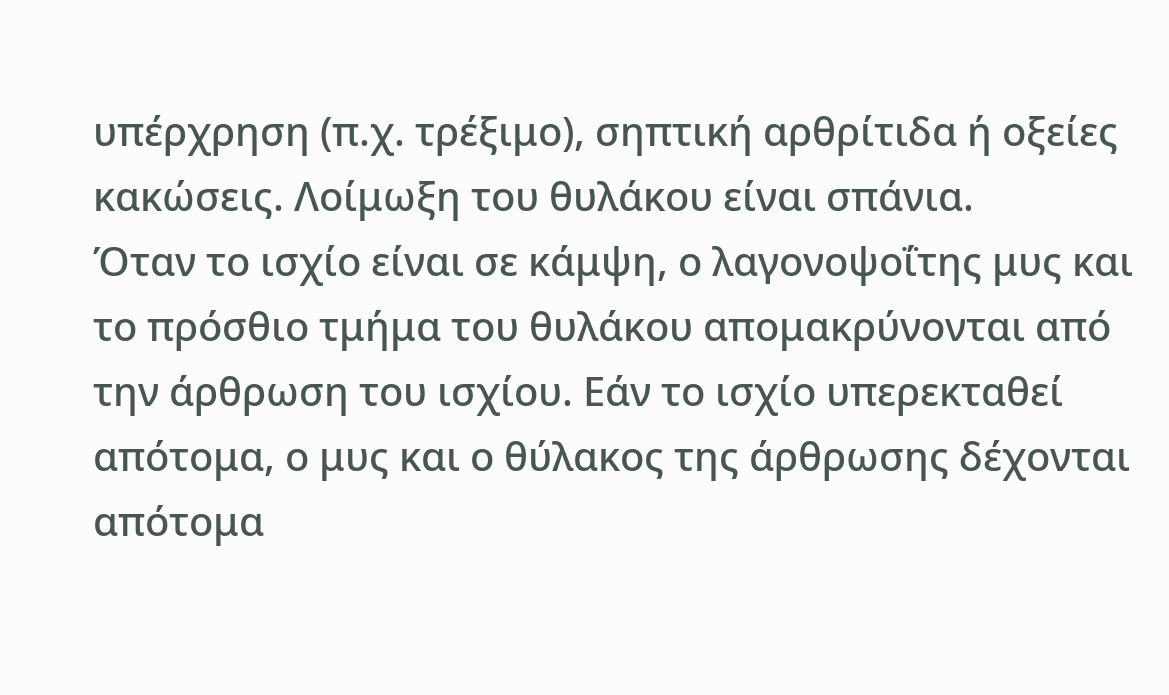υπέρχρηση (π.χ. τρέξιμο), σηπτική αρθρίτιδα ή οξείες κακώσεις. Λοίμωξη του θυλάκου είναι σπάνια.
Όταν το ισχίο είναι σε κάμψη, ο λαγονοψοΐτης μυς και το πρόσθιο τμήμα του θυλάκου απομακρύνονται από την άρθρωση του ισχίου. Εάν το ισχίο υπερεκταθεί απότομα, ο μυς και ο θύλακος της άρθρωσης δέχονται απότομα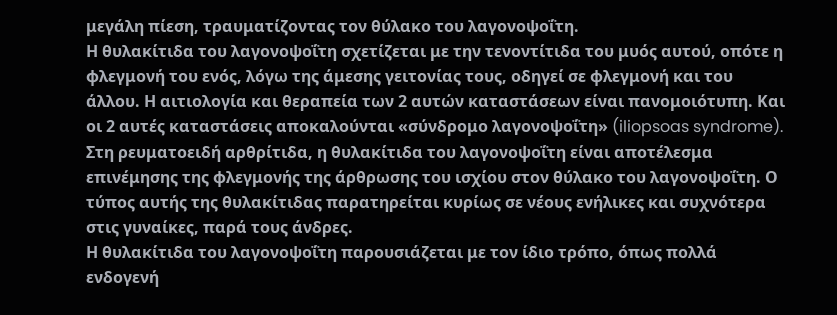μεγάλη πίεση, τραυματίζοντας τον θύλακο του λαγονοψοΐτη.
Η θυλακίτιδα του λαγονοψοΐτη σχετίζεται με την τενοντίτιδα του μυός αυτού, οπότε η φλεγμονή του ενός, λόγω της άμεσης γειτονίας τους, οδηγεί σε φλεγμονή και του άλλου. Η αιτιολογία και θεραπεία των 2 αυτών καταστάσεων είναι πανομοιότυπη. Και οι 2 αυτές καταστάσεις αποκαλούνται «σύνδρομο λαγονοψοΐτη» (iliopsoas syndrome).
Στη ρευματοειδή αρθρίτιδα, η θυλακίτιδα του λαγονοψοΐτη είναι αποτέλεσμα επινέμησης της φλεγμονής της άρθρωσης του ισχίου στον θύλακο του λαγονοψοΐτη. Ο τύπος αυτής της θυλακίτιδας παρατηρείται κυρίως σε νέους ενήλικες και συχνότερα στις γυναίκες, παρά τους άνδρες.
Η θυλακίτιδα του λαγονοψοΐτη παρουσιάζεται με τον ίδιο τρόπο, όπως πολλά ενδογενή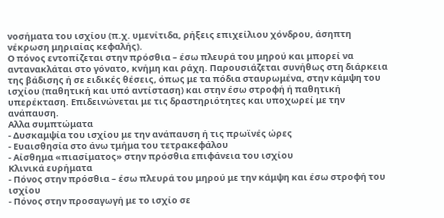νοσήματα του ισχίου (π.χ. υμενίτιδα, ρήξεις επιχείλιου χόνδρου, άσηπτη νέκρωση μηριαίας κεφαλής).
Ο πόνος εντοπίζεται στην πρόσθια – έσω πλευρά του μηρού και μπορεί να αντανακλάται στο γόνατο, κνήμη και ράχη. Παρουσιάζεται συνήθως στη διάρκεια της βάδισης ή σε ειδικές θέσεις, όπως με τα πόδια σταυρωμένα, στην κάμψη του ισχίου (παθητική και υπό αντίσταση) και στην έσω στροφή ή παθητική υπερέκταση. Επιδεινώνεται με τις δραστηριότητες και υποχωρεί με την ανάπαυση.
Αλλα συμπτώματα
- Δυσκαμψία του ισχίου με την ανάπαυση ή τις πρωϊνές ώρες
- Ευαισθησία στο άνω τμήμα του τετρακεφάλου
- Αίσθημα «πιασίματος» στην πρόσθια επιφάνεια του ισχίου
Κλινικά ευρήματα
- Πόνος στην πρόσθια – έσω πλευρά του μηρού με την κάμψη και έσω στροφή του ισχίου
- Πόνος στην προσαγωγή με το ισχίο σε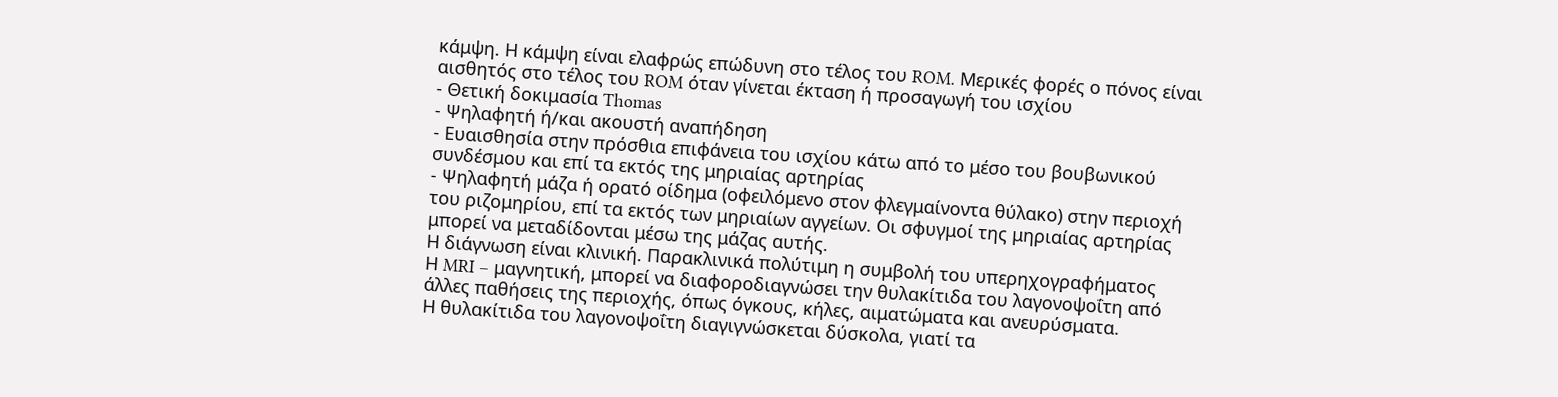κάμψη. Η κάμψη είναι ελαφρώς επώδυνη στο τέλος του ROM. Μερικές φορές ο πόνος είναι αισθητός στο τέλος του ROM όταν γίνεται έκταση ή προσαγωγή του ισχίου
- Θετική δοκιμασία Thomas
- Ψηλαφητή ή/και ακουστή αναπήδηση
- Ευαισθησία στην πρόσθια επιφάνεια του ισχίου κάτω από το μέσο του βουβωνικού συνδέσμου και επί τα εκτός της μηριαίας αρτηρίας
- Ψηλαφητή μάζα ή ορατό οίδημα (οφειλόμενο στον φλεγμαίνοντα θύλακο) στην περιοχή του ριζομηρίου, επί τα εκτός των μηριαίων αγγείων. Οι σφυγμοί της μηριαίας αρτηρίας μπορεί να μεταδίδονται μέσω της μάζας αυτής.
Η διάγνωση είναι κλινική. Παρακλινικά πολύτιμη η συμβολή του υπερηχογραφήματος
Η MRI – μαγνητική, μπορεί να διαφοροδιαγνώσει την θυλακίτιδα του λαγονοψοΐτη από άλλες παθήσεις της περιοχής, όπως όγκους, κήλες, αιματώματα και ανευρύσματα.
Η θυλακίτιδα του λαγονοψοΐτη διαγιγνώσκεται δύσκολα, γιατί τα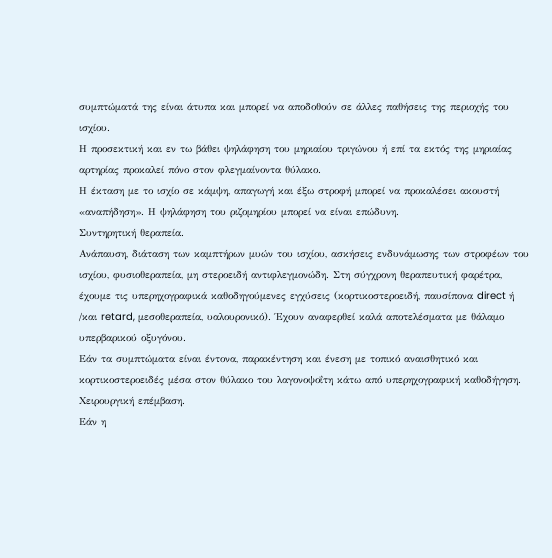συμπτώματά της είναι άτυπα και μπορεί να αποδοθούν σε άλλες παθήσεις της περιοχής του ισχίου.
Η προσεκτική και εν τω βάθει ψηλάφηση του μηριαίου τριγώνου ή επί τα εκτός της μηριαίας αρτηρίας προκαλεί πόνο στον φλεγμαίνοντα θύλακο.
Η έκταση με το ισχίο σε κάμψη, απαγωγή και έξω στροφή μπορεί να προκαλέσει ακουστή «αναπήδηση». Η ψηλάφηση του ριζομηρίου μπορεί να είναι επώδυνη.
Συντηρητική θεραπεία.
Ανάπαυση, διάταση των καμπτήρων μυών του ισχίου, ασκήσεις ενδυνάμωσης των στροφέων του ισχίου, φυσιοθεραπεία, μη στεροειδή αντιφλεγμονώδη. Στη σύγχρονη θεραπευτική φαρέτρα, έχουμε τις υπερηχογραφικά καθοδηγούμενες εγχύσεις (κορτικοστεροειδή, παυσίπονα direct ή /και retard, μεσοθεραπεία, υαλουρονικό). Έχουν αναφερθεί καλά αποτελέσματα με θάλαμο υπερβαρικού οξυγόνου.
Εάν τα συμπτώματα είναι έντονα, παρακέντηση και ένεση με τοπικό αναισθητικό και κορτικοστεροειδές μέσα στον θύλακο του λαγονοψοΐτη κάτω από υπερηχογραφική καθοδήγηση.
Χειρουργική επέμβαση.
Εάν η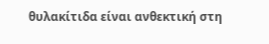θυλακίτιδα είναι ανθεκτική στη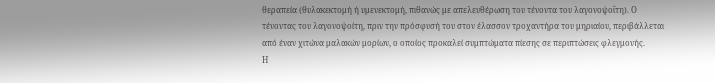θεραπεία (θυλακεκτομή ή υμενεκτομή, πιθανώς με απελευθέρωση του τένοντα του λαγονοψοΐτη). Ο τένοντας του λαγονοψοίτη, πριν την πρόσφυσή του στον έλασσον τροχαντήρα του μηριαίου, περιβάλλεται από έναν χιτώνα μαλακών μορίων, ο οποίος προκαλεί συμπτώματα πίεσης σε περιπτώσεις φλεγμονής.
Η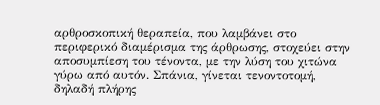αρθροσκοπική θεραπεία, που λαμβάνει στο περιφερικό διαμέρισμα της άρθρωσης, στοχεύει στην αποσυμπίεση του τένοντα, με την λύση του χιτώνα γύρω από αυτόν. Σπάνια, γίνεται τενοντοτομή, δηλαδή πλήρης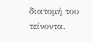διατομή του τείνοντα.